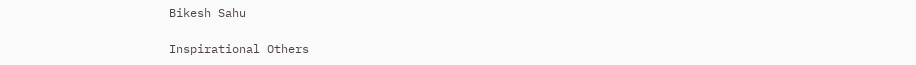Bikesh Sahu

Inspirational Others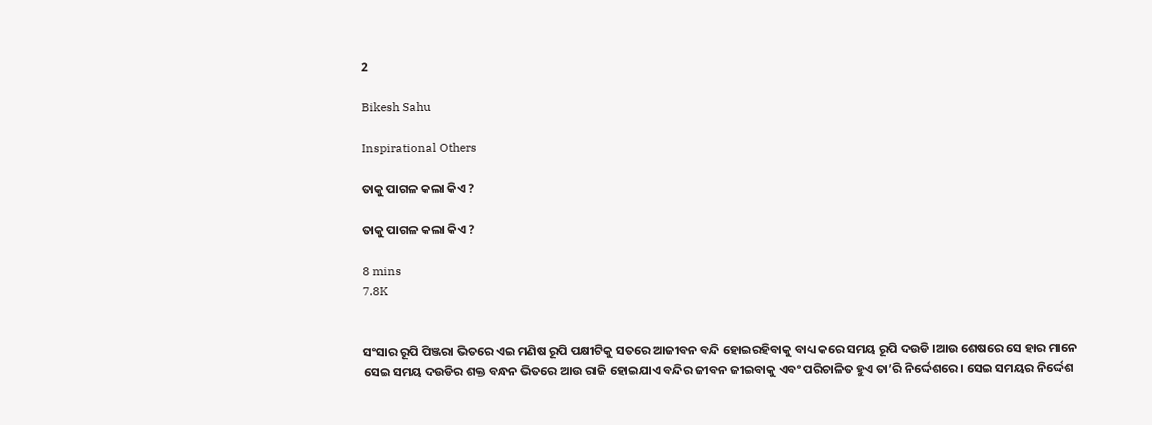2

Bikesh Sahu

Inspirational Others

ତାକୁ ପାଗଳ କଲା କିଏ ?

ତାକୁ ପାଗଳ କଲା କିଏ ?

8 mins
7.8K


ସଂସାର ରୂପି ପିଞ୍ଜରା ଭିତରେ ଏଇ ମଣିଷ ରୂପି ପକ୍ଷୀଟିକୁ ସତରେ ଆଜୀବନ ବନ୍ଦି ହୋଇରହିବାକୁ ବାଧ୍ୟ କରେ ସମୟ ରୂପି ଦଉଡି ।ଆଉ ଶେଷରେ ସେ ହାର ମାନେ ସେଇ ସମୟ ଦଉଡିର ଶକ୍ତ ବନ୍ଧନ ଭିତରେ ଆଉ ରାଜି ହୋଇଯାଏ ବନ୍ଦିର ଜୀବନ ଜୀଇବାକୁ ଏବଂ ପରିଚାଳିତ ହୁଏ ତା’ରି ନିର୍ଦ୍ଦେଶରେ । ସେଇ ସମୟର ନିର୍ଦ୍ଦେଶ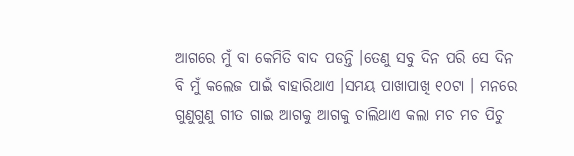ଆଗରେ ମୁଁ ବା କେମିତି ବାଦ ପଡନ୍ତି ।ତେଣୁ ସବୁ ଦିନ ପରି ସେ ଦିନ ବି ମୁଁ କଲେଜ ପାଇଁ ବାହାରିଥାଏ ।ସମୟ ପାଖାପାଖି ୧୦ଟା । ମନରେ ଗୁଣୁଗୁଣୁ ଗୀତ ଗାଇ ଆଗକୁ ଆଗକୁ ଚାଲିଥାଏ କଲା ମଚ ମଚ ପିଚୁ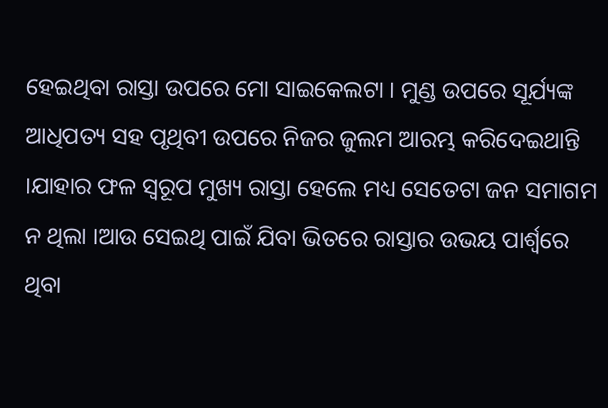ହେଇଥିବା ରାସ୍ତା ଉପରେ ମୋ ସାଇକେଲଟା । ମୁଣ୍ଡ ଉପରେ ସୂର୍ଯ୍ୟଙ୍କ ଆଧିପତ୍ୟ ସହ ପୃଥିବୀ ଉପରେ ନିଜର ଜୁଲମ ଆରମ୍ଭ କରିଦେଇଥାନ୍ତି ।ଯାହାର ଫଳ ସ୍ଵରୂପ ମୁଖ୍ୟ ରାସ୍ତା ହେଲେ ମଧ୍ୟ ସେତେଟା ଜନ ସମାଗମ ନ ଥିଲା ।ଆଉ ସେଇଥି ପାଇଁ ଯିବା ଭିତରେ ରାସ୍ତାର ଉଭୟ ପାର୍ଶ୍ଵରେ ଥିବା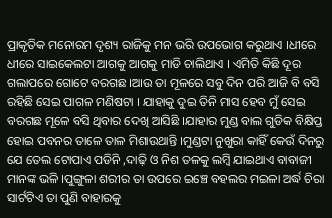ପ୍ରାକୃତିକ ମନୋରମ ଦୃଶ୍ୟ ରାଜିକୁ ମନ ଭରି ଉପଭୋଗ କରୁଥାଏ ।ଧୀରେ ଧୀରେ ସାଇକେଲଟା ଆଗକୁ ଆଗକୁ ମାଡି ଚାଲିଥାଏ । ଏମିତି କିଛି ଦୂର ଗଲାପରେ ଗୋଟେ ବରଗଛ ।ଆଉ ତା ମୂଳରେ ସବୁ ଦିନ ପରି ଆଜି ବି ବସି ରହିଛି ସେଇ ପାଗଳ ମଣିଷଟା । ଯାହାକୁ ଦୁଇ ତିନି ମାସ ହେବ ମୁଁ ସେଇ ବରଗଛ ମୂଳେ ବସି ଥିବାର ଦେଖି ଆସିଛି ।ଯାହାର ମୁଣ୍ଡ ବାଲ ଗୁଡିକ ବିକ୍ଷିପ୍ତ ହୋଇ ପବନର ତାଳେ ତାଳ ମିଶାଉଥାନ୍ତି ।ମୁଣ୍ଡଟା ନୁଖୁରା କାହିଁ କେଉଁ ଦିନରୁ ଯେ ତେଲ ଟୋପାଏ ପଡିନି ,ଦାଢ଼ି ଓ ନିଶ ତଳକୁ ଲମ୍ବି ଯାଇଥାଏ ବାବାଜୀ ମାନଙ୍କ ଭଳି ।ପୁଙ୍ଗୁଳା ଶରୀର ତା ଉପରେ ଇଞ୍ଚେ ବହଲର ମଇଳା ଅର୍ଦ୍ଧ ଚିରା ସାର୍ଟଟିଏ ତା ପୁଣି ବାହାରକୁ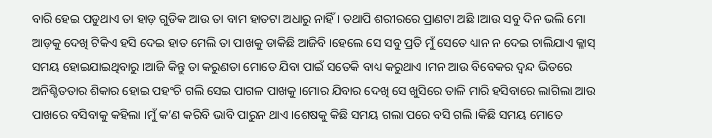ବାରି ହେଇ ପଡୁଥାଏ ତା ହାଡ଼ ଗୁଡିକ ଆଉ ତା ବାମ ହାତଟା ଅଧାରୁ ନାହିଁ । ତଥାପି ଶରୀରରେ ପ୍ରାଣଟା ଅଛି ।ଆଉ ସବୁ ଦିନ ଭଲି ମୋ ଆଡ଼କୁ ଦେଖି ଟିକିଏ ହସି ଦେଇ ହାତ ମେଲି ତା ପାଖକୁ ଡାକିଛି ଆଜିବି ।ହେଲେ ସେ ସବୁ ପ୍ରତି ମୁଁ ସେତେ ଧ୍ୟାନ ନ ଦେଇ ଚାଲିଯାଏ କ୍ଳାସ୍ ସମୟ ହୋଇଯାଇଥିବାରୁ ।ଆଜି କିନ୍ତୁ ତା କରୁଣତା ମୋତେ ଯିବା ପାଇଁ ସତେକି ବାଧ୍ୟ କରୁଥାଏ ।ମନ ଆଉ ବିବେକର ଦ୍ଵନ୍ଦ ଭିତରେ ଅନିଶ୍ଚିତତାର ଶିକାର ହୋଇ ପହଂଚି ଗଲି ସେଇ ପାଗଳ ପାଖକୁ ।ମୋର ଯିବାର ଦେଖି ସେ ଖୁସିରେ ତାଳି ମାରି ହସିବାରେ ଲାଗିଲା ଆଉ ପାଖରେ ବସିବାକୁ କହିଲା ।ମୁଁ କ’ଣ କରିବି ଭାବି ପାରୁନ ଥାଏ ।ଶେଷକୁ କିଛି ସମୟ ଗଲା ପରେ ବସି ଗଲି ।କିଛି ସମୟ ମୋତେ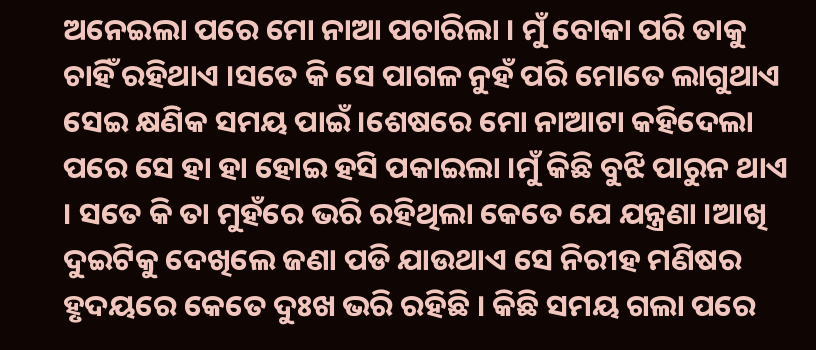ଅନେଇଲା ପରେ ମୋ ନାଆ ପଚାରିଲା । ମୁଁ ବୋକା ପରି ତାକୁ ଚାହିଁ ରହିଥାଏ ।ସତେ କି ସେ ପାଗଳ ନୁହଁ ପରି ମୋତେ ଲାଗୁଥାଏ ସେଇ କ୍ଷଣିକ ସମୟ ପାଇଁ ।ଶେଷରେ ମୋ ନାଆଟା କହିଦେଲା ପରେ ସେ ହା ହା ହୋଇ ହସି ପକାଇଲା ।ମୁଁ କିଛି ବୁଝି ପାରୁନ ଥାଏ । ସତେ କି ତା ମୁହଁରେ ଭରି ରହିଥିଲା କେତେ ଯେ ଯନ୍ତ୍ରଣା ।ଆଖି ଦୁଇଟିକୁ ଦେଖିଲେ ଜଣା ପଡି ଯାଉଥାଏ ସେ ନିରୀହ ମଣିଷର ହୃଦୟରେ କେତେ ଦୁଃଖ ଭରି ରହିଛି । କିଛି ସମୟ ଗଲା ପରେ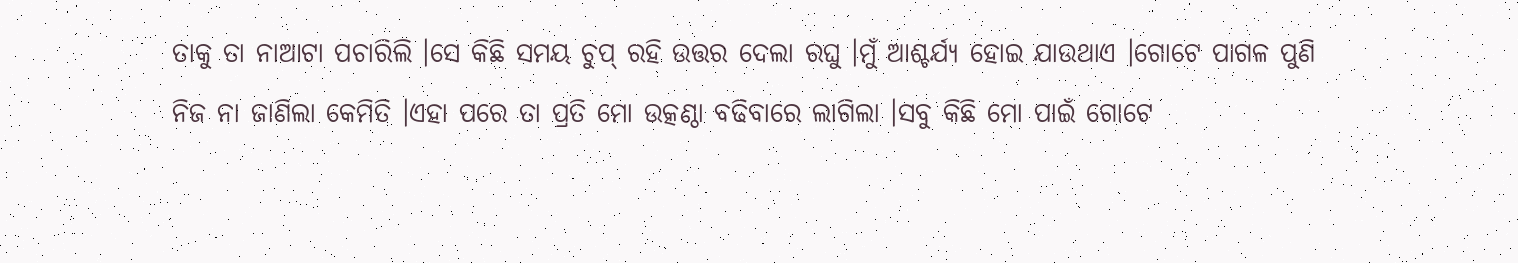ତାକୁ ତା ନାଆଟା ପଚାରିଲି ।ସେ କିଛି ସମୟ ଚୁପ୍ ରହି ଉତ୍ତର ଦେଲା ରଘୁ ।ମୁଁ ଆଶ୍ଚର୍ଯ୍ୟ ହୋଇ ଯାଉଥାଏ ।ଗୋଟେ ପାଗଳ ପୁଣି ନିଜ ନା ଜାଣିଲା କେମିତି ।ଏହା ପରେ ତା ପ୍ରତି ମୋ ଉତ୍କଣ୍ଠା ବଢିବାରେ ଲାଗିଲା ।ସବୁ କିଛି ମୋ ପାଇଁ ଗୋଟେ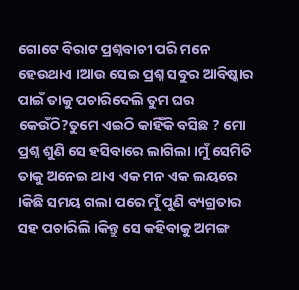ଗୋଟେ ବିରାଟ ପ୍ରଶ୍ନବାଚୀ ପରି ମନେ ହେଉଥାଏ ।ଆଉ ସେଇ ପ୍ରଶ୍ନ ସବୁର ଆବିଷ୍କାର ପାଇଁ ତାକୁ ପଚାରିଦେଲି ତୁମ ଘର କେଉଁଠି?ତୁମେ ଏଇଠି କାହିଁକି ବସିଛ ? ମୋ ପ୍ରଶ୍ନ ଶୁଣି ସେ ହସିବାରେ ଲାଗିଲା ।ମୁଁ ସେମିତି ତାକୁ ଅନେଇ ଥାଏ ଏକ ମନ ଏକ ଲୟରେ ।କିଛି ସମୟ ଗଲା ପରେ ମୁଁ ପୁଣି ବ୍ୟଗ୍ରତାର ସହ ପଚାରିଲି ।କିନ୍ତୁ ସେ କହିବାକୁ ଅମଙ୍ଗ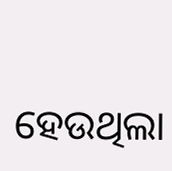ହେଉଥିଲା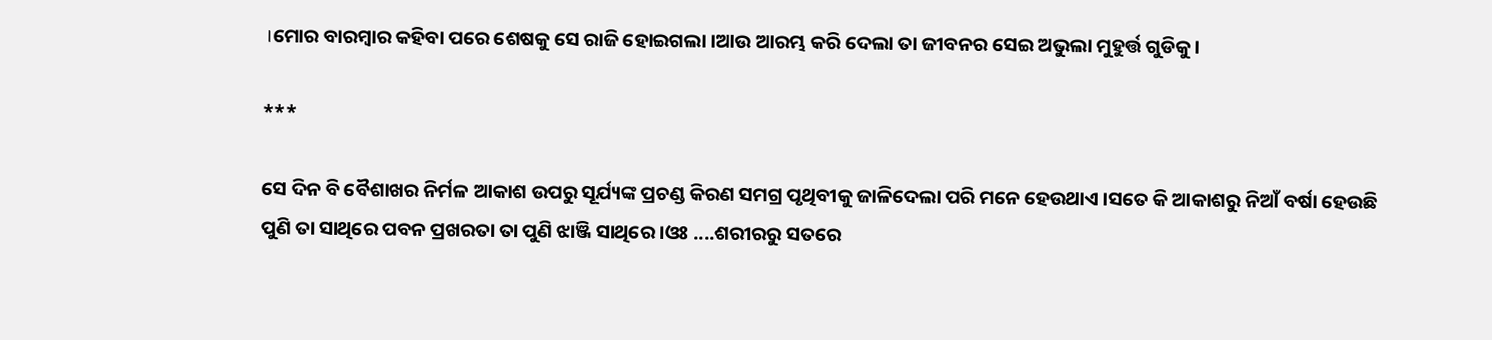।ମୋର ବାରମ୍ବାର କହିବା ପରେ ଶେଷକୁ ସେ ରାଜି ହୋଇଗଲା ।ଆଉ ଆରମ୍ଭ କରି ଦେଲା ତା ଜୀବନର ସେଇ ଅଭୁଲା ମୁହୁର୍ତ୍ତ ଗୁଡିକୁ ।

***

ସେ ଦିନ ବି ବୈଶାଖର ନିର୍ମଳ ଆକାଶ ଉପରୁ ସୂର୍ଯ୍ୟଙ୍କ ପ୍ରଚଣ୍ଡ କିରଣ ସମଗ୍ର ପୃଥିବୀକୁ ଜାଳିଦେଲା ପରି ମନେ ହେଉଥାଏ ।ସତେ କି ଆକାଶରୁ ନିଆଁ ବର୍ଷା ହେଉଛି ପୁଣି ତା ସାଥିରେ ପବନ ପ୍ରଖରତା ତା ପୁଣି ଝାଞ୍ଜି ସାଥିରେ ।ଓଃ ....ଶରୀରରୁ ସତରେ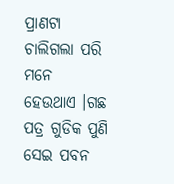ପ୍ରାଣଟା ଚାଲିଗଲା ପରି ମନେ ହେଉଥାଏ ।ଗଛ ପତ୍ର ଗୁଡିକ ପୁଣି ସେଇ ପବନ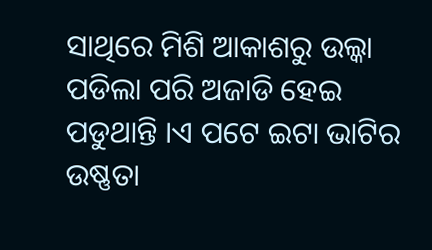ସାଥିରେ ମିଶି ଆକାଶରୁ ଉଲ୍କା ପଡିଲା ପରି ଅଜାଡି ହେଇ ପଡୁଥାନ୍ତି ।ଏ ପଟେ ଇଟା ଭାଟିର ଉଷ୍ଣତା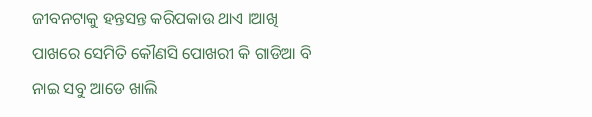ଜୀବନଟାକୁ ହନ୍ତସନ୍ତ କରିପକାଉ ଥାଏ ।ଆଖି ପାଖରେ ସେମିତି କୌଣସି ପୋଖରୀ କି ଗାଡିଆ ବି ନାଇ ସବୁ ଆଡେ ଖାଲି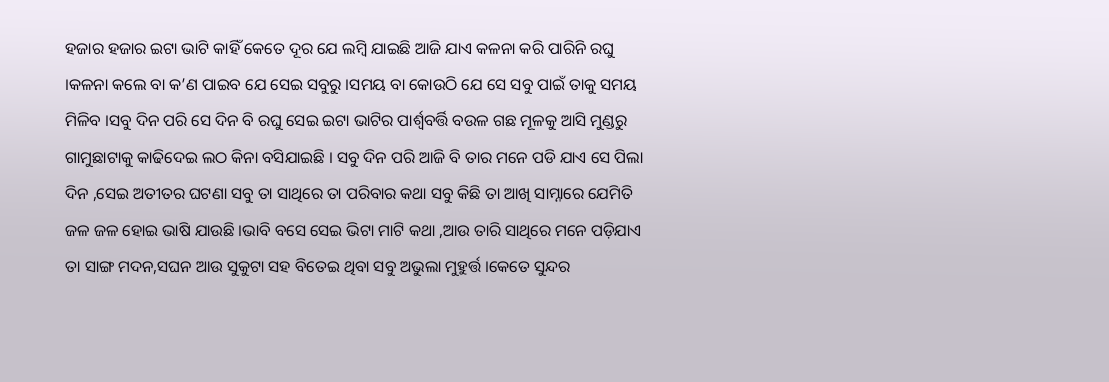ହଜାର ହଜାର ଇଟା ଭାଟି କାହିଁ କେତେ ଦୂର ଯେ ଲମ୍ବି ଯାଇଛି ଆଜି ଯାଏ କଳନା କରି ପାରିନି ରଘୁ ।କଳନା କଲେ ବା କ’ଣ ପାଇବ ଯେ ସେଇ ସବୁରୁ ।ସମୟ ବା କୋଉଠି ଯେ ସେ ସବୁ ପାଇଁ ତାକୁ ସମୟ ମିଳିବ ।ସବୁ ଦିନ ପରି ସେ ଦିନ ବି ରଘୁ ସେଇ ଇଟା ଭାଟିର ପାର୍ଶ୍ୱବର୍ତ୍ତି ବଉଳ ଗଛ ମୂଳକୁ ଆସି ମୁଣ୍ଡରୁ ଗାମୁଛାଟାକୁ କାଢିଦେଇ ଲଠ କିନା ବସିଯାଇଛି । ସବୁ ଦିନ ପରି ଆଜି ବି ତାର ମନେ ପଡି ଯାଏ ସେ ପିଲା ଦିନ ,ସେଇ ଅତୀତର ଘଟଣା ସବୁ ତା ସାଥିରେ ତା ପରିବାର କଥା ସବୁ କିଛି ତା ଆଖି ସାମ୍ନାରେ ଯେମିତି ଜଳ ଜଳ ହୋଇ ଭାଷି ଯାଉଛି ।ଭାବି ବସେ ସେଇ ଭିଟା ମାଟି କଥା ,ଆଉ ତାରି ସାଥିରେ ମନେ ପଡ଼ିଯାଏ ତା ସାଙ୍ଗ ମଦନ,ସଘନ ଆଉ ସୁକୁଟା ସହ ବିତେଇ ଥିବା ସବୁ ଅଭୁଲା ମୁହୁର୍ତ୍ତ ।କେତେ ସୁନ୍ଦର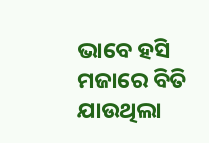ଭାବେ ହସି ମଜାରେ ବିତି ଯାଉଥିଲା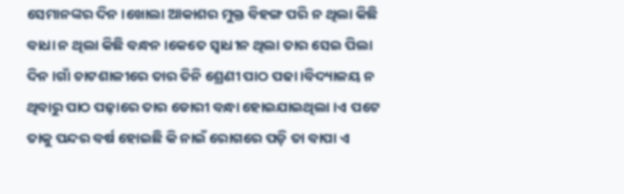ସେମାନଙ୍କର ଦିନ ।ଖୋଲା ଆକାଶର ମୁକ୍ତ ବିହଙ୍ଗ ପରି ନ ଥିଲା କିଛି ବାଧା ନ ଥିଲା କିଛି ବନ୍ଧନ ।କେତେ ସ୍ୱାଧୀନ ଥିଲା ତାର ସେଇ ପିଲା ଦିନ ।ଗାଁ ଚାଟଶାଳୀରେ ତାର ତିନି ଶ୍ରେଣୀ ପାଠ ପଢା ।ବିଦ୍ୟାଳୟ ନ ଥିବାରୁ ପାଠ ପଢ଼ାରେ ତାର ଡୋରୀ ବନ୍ଧା ହୋଇଯାଇଥିଲା ।ଏ ପଟେ ତାକୁ ପନ୍ଦର ବର୍ଷ ହୋଇଛି କି ନାଇଁ ରୋଗରେ ପଡ଼ି ତା ବାପା ଏ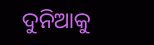ଦୁନିଆକୁ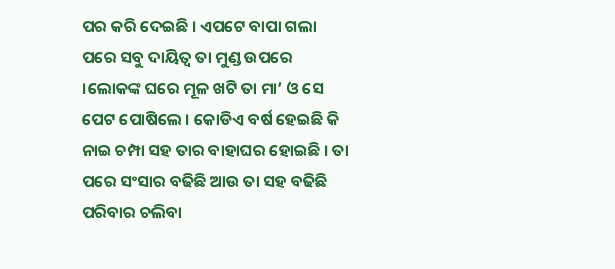ପର କରି ଦେଇଛି । ଏପଟେ ବାପା ଗଲା ପରେ ସବୁ ଦାୟିତ୍ୱ ତା ମୁଣ୍ଡ ଉପରେ ।ଲୋକଙ୍କ ଘରେ ମୂଳ ଖଟି ତା ମା’ ଓ ସେ ପେଟ ପୋଷିଲେ । କୋଡିଏ ବର୍ଷ ହେଇଛି କି ନାଇ ଚମ୍ପା ସହ ତାର ବାହାଘର ହୋଇଛି । ତା ପରେ ସଂସାର ବଢିଛି ଆଉ ତା ସହ ବଢିଛି ପରିବାର ଚଲିବା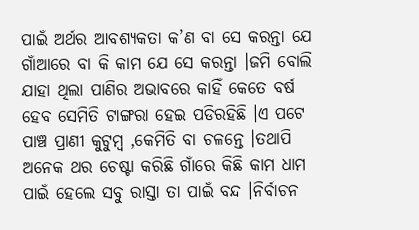ପାଇଁ ଅର୍ଥର ଆବଶ୍ୟକତା କ’ଣ ବା ସେ କରନ୍ତା ଯେ ଗାଁଆରେ ବା କି କାମ ଯେ ସେ କରନ୍ତା ।ଜମି ବୋଲି ଯାହା ଥିଲା ପାଣିର ଅଭାବରେ କାହିଁ କେତେ ବର୍ଷ ହେବ ସେମିତି ଟାଙ୍ଗରା ହେଇ ପଡିରହିଛି ।ଏ ପଟେ ପାଞ୍ଚ ପ୍ରାଣୀ କୁଟୁମ୍ବ ,କେମିତି ବା ଚଳନ୍ତେ ।ତଥାପି ଅନେକ ଥର ଚେଷ୍ଟା କରିଛି ଗାଁରେ କିଛି କାମ ଧାମ ପାଇଁ ହେଲେ ସବୁ ରାସ୍ତା ତା ପାଇଁ ବନ୍ଦ ।ନିର୍ବାଚନ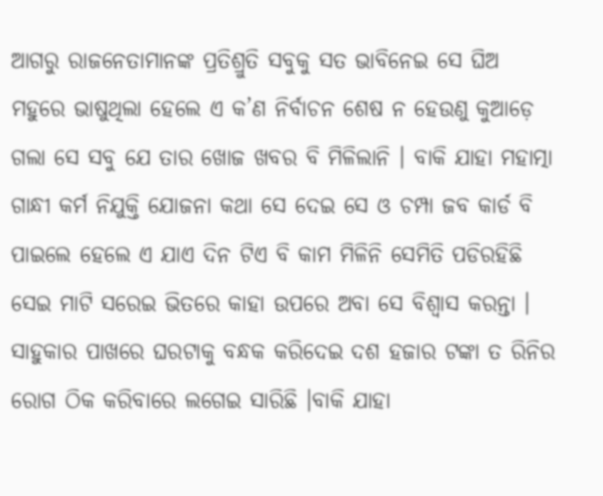ଆଗରୁ ରାଜନେତାମାନଙ୍କ ପ୍ରତିଶ୍ରୁତି ସବୁକୁ ସତ ଭାବିନେଇ ସେ ଘିଅ ମହୁରେ ଭାଷୁଥିଲା ହେଲେ ଏ କ’ଣ ନିର୍ବାଚନ ଶେଷ ନ ହେଉଣୁ କୁଆଡ଼େ ଗଲା ସେ ସବୁ ଯେ ତାର ଖୋଜ ଖବର ବି ମିଳିଲାନି । ବାକି ଯାହା ମହାତ୍ମା ଗାନ୍ଧୀ କର୍ମ ନିଯୁକ୍ତି ଯୋଜନା କଥା ସେ ଦେଇ ସେ ଓ ଚମ୍ପା ଜବ କାର୍ଡ ବି ପାଇଲେ ହେଲେ ଏ ଯାଏ ଦିନ ଟିଏ ବି କାମ ମିଳିନି ସେମିତି ପଡିରହିଛି ସେଇ ମାଟି ସରେଇ ଭିତରେ କାହା ଉପରେ ଅବା ସେ ବିଶ୍ଵାସ କରନ୍ତା । ସାହୁକାର ପାଖରେ ଘରଟାକୁ ବନ୍ଧକ କରିଦେଇ ଦଶ ହଜାର ଟଙ୍କା ତ ରିନିର ରୋଗ ଠିକ କରିବାରେ ଲଗେଇ ସାରିଛି ।ବାକି ଯାହା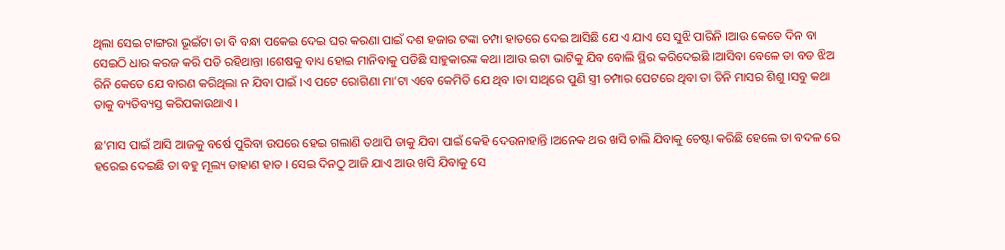ଥିଲା ସେଇ ଟାଙ୍ଗରା ଭୂଇଁଟା ତା ବି ବନ୍ଧା ପକେଇ ଦେଇ ଘର କରଣା ପାଇଁ ଦଶ ହଜାର ଟଙ୍କା ଚମ୍ପା ହାତରେ ଦେଇ ଆସିଛି ଯେ ଏ ଯାଏ ସେ ସୁଝି ପାରିନି ।ଆଉ କେତେ ଦିନ ବା ସେଇଠି ଧାର କରଜ କରି ପଡି ରହିଥାନ୍ତା ।ଶେଷକୁ ବାଧ୍ୟ ହୋଇ ମାନିବାକୁ ପଡିଛି ସାହୁକାରଙ୍କ କଥା ।ଆଉ ଇଟା ଭାଟିକୁ ଯିବ ବୋଲି ସ୍ଥିର କରିଦେଇଛି ।ଆସିବା ବେଳେ ତା ବଡ ଝିଅ ରିନି କେତେ ଯେ ବାରଣ କରିଥିଲା ନ ଯିବା ପାଇଁ ।ଏ ପଟେ ରୋଗିଣା ମା’ଟା ଏବେ କେମିତି ଯେ ଥିବ ।ତା ସାଥିରେ ପୁଣି ସ୍ତ୍ରୀ ଚମ୍ପାର ପେଟରେ ଥିବା ତା ତିନି ମାସର ଶିଶୁ ।ସବୁ କଥା ତାକୁ ବ୍ୟତିବ୍ୟସ୍ତ କରିପକାଉଥାଏ ।

ଛ'ମାସ ପାଇଁ ଆସି ଆଜକୁ ବର୍ଷେ ପୁରିବା ଉପରେ ହେଇ ଗଲାଣି ତଥାପି ତାକୁ ଯିବା ପାଇଁ କେହି ଦେଉନାହାନ୍ତି ।ଅନେକ ଥର ଖସି ଚାଲି ଯିବାକୁ ଚେଷ୍ଟା କରିଛି ହେଲେ ତା ବଦଳ ରେ ହରେଇ ଦେଇଛି ତା ବହୁ ମୂଲ୍ୟ ଡାହାଣ ହାତ । ସେଇ ଦିନଠୁ ଆଜି ଯାଏ ଆଉ ଖସି ଯିବାକୁ ସେ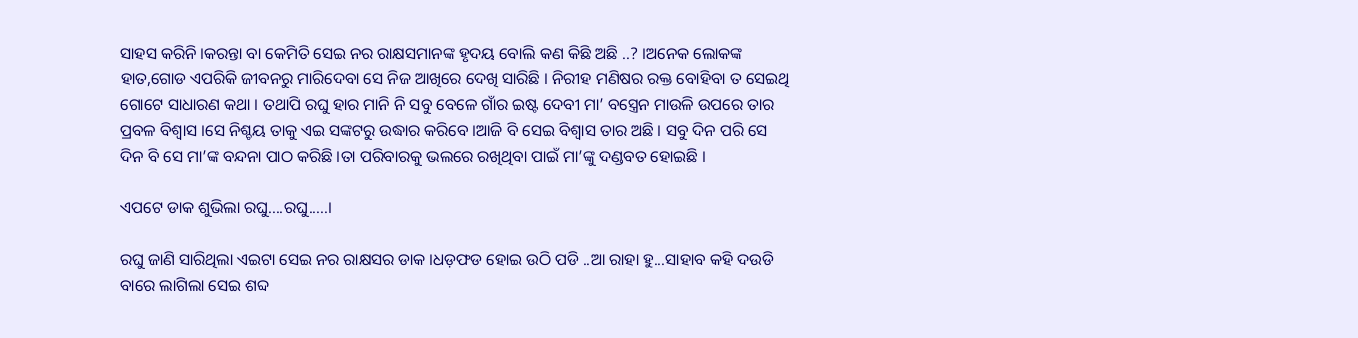ସାହସ କରିନି ।କରନ୍ତା ବା କେମିତି ସେଇ ନର ରାକ୍ଷସମାନଙ୍କ ହୃଦୟ ବୋଲି କଣ କିଛି ଅଛି ..? ।ଅନେକ ଲୋକଙ୍କ ହାତ,ଗୋଡ ଏପରିକି ଜୀବନରୁ ମାରିଦେବା ସେ ନିଜ ଆଖିରେ ଦେଖି ସାରିଛି । ନିରୀହ ମଣିଷର ରକ୍ତ ବୋହିବା ତ ସେଇଥି ଗୋଟେ ସାଧାରଣ କଥା । ତଥାପି ରଘୁ ହାର ମାନି ନି ସବୁ ବେଳେ ଗାଁର ଇଷ୍ଟ ଦେବୀ ମା’ ବସ୍ତ୍ରେନ ମାଉଳି ଉପରେ ତାର ପ୍ରବଳ ବିଶ୍ୱାସ ।ସେ ନିଶ୍ଚୟ ତାକୁ ଏଇ ସଙ୍କଟରୁ ଉଦ୍ଧାର କରିବେ ।ଆଜି ବି ସେଇ ବିଶ୍ୱାସ ତାର ଅଛି । ସବୁ ଦିନ ପରି ସେ ଦିନ ବି ସେ ମା’ଙ୍କ ବନ୍ଦନା ପାଠ କରିଛି ।ତା ପରିବାରକୁ ଭଲରେ ରଖିଥିବା ପାଇଁ ମା’ଙ୍କୁ ଦଣ୍ଡବତ ହୋଇଛି ।

ଏପଟେ ଡାକ ଶୁଭିଲା ରଘୁ....ରଘୁ.....।

ରଘୁ ଜାଣି ସାରିଥିଲା ଏଇଟା ସେଇ ନର ରାକ୍ଷସର ଡାକ ।ଧଡ଼ଫଡ ହୋଇ ଉଠି ପଡି ..ଆ ରାହା ହୁ...ସାହାବ କହି ଦଉଡି ବାରେ ଲାଗିଲା ସେଇ ଶବ୍ଦ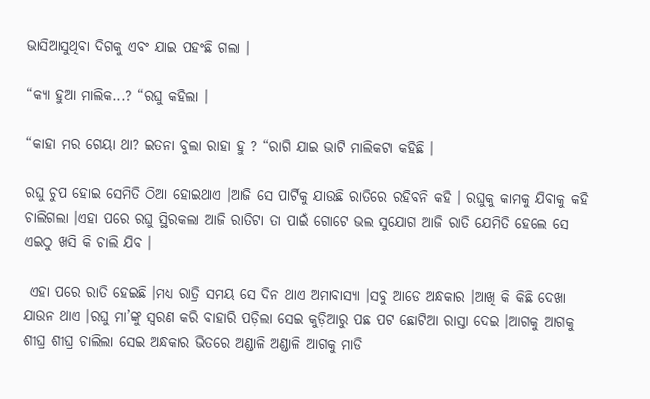ଭାସିଆସୁଥିବା ଦିଗକୁ ଏବଂ ଯାଇ ପହଂଛି ଗଲା ।

“କ୍ୟା ହୁଆ ମାଲିକ...? “ରଘୁ କହିଲା ।

“କାହା ମର ଗେୟା ଥା? ଇତନା ବୁଲା ରାହା ହୁ ? “ରାଗି ଯାଇ ଭାଟି ମାଲିକଟା କହିଛି ।

ରଘୁ ଚୁପ ହୋଇ ସେମିତି ଠିଆ ହୋଇଥାଏ ।ଆଜି ସେ ପାର୍ଟିକୁ ଯାଉଛି ରାତିରେ ରହିବନି କହି । ରଘୁକୁ କାମକୁ ଯିବାକୁ କହି ଚାଲିଗଲା ।ଏହା ପରେ ରଘୁ ସ୍ଥିରକଲା ଆଜି ରାତିଟା ତା ପାଇଁ ଗୋଟେ ଭଲ ସୁଯୋଗ ଆଜି ରାତି ଯେମିତି ହେଲେ ସେ ଏଇଠୁ ଖସି କି ଚାଲି ଯିବ ।

 ଏହା ପରେ ରାତି ହେଇଛି ।ମଧ୍ୟ ରାତ୍ରି ସମୟ ସେ ଦିନ ଥାଏ ଅମାବାସ୍ୟା ।ସବୁ ଆଡେ ଅନ୍ଧକାର ।ଆଖି କି କିଛି ଦେଖା ଯାଉନ ଥାଏ ।ରଘୁ ମା’ଙ୍କୁ ସ୍ଵରଣ କରି ବାହାରି ପଡ଼ିଲା ସେଇ କୁଡ଼ିଆରୁ ପଛ ପଟ ଛୋଟିଆ ରାସ୍ତା ଦେଇ ।ଆଗକୁ ଆଗକୁ ଶୀଘ୍ର ଶୀଘ୍ର ଚାଲିଲା ସେଇ ଅନ୍ଧକାର ଭିତରେ ଅଣ୍ଡାଳି ଅଣ୍ଡାଳି ଆଗକୁ ମାଡି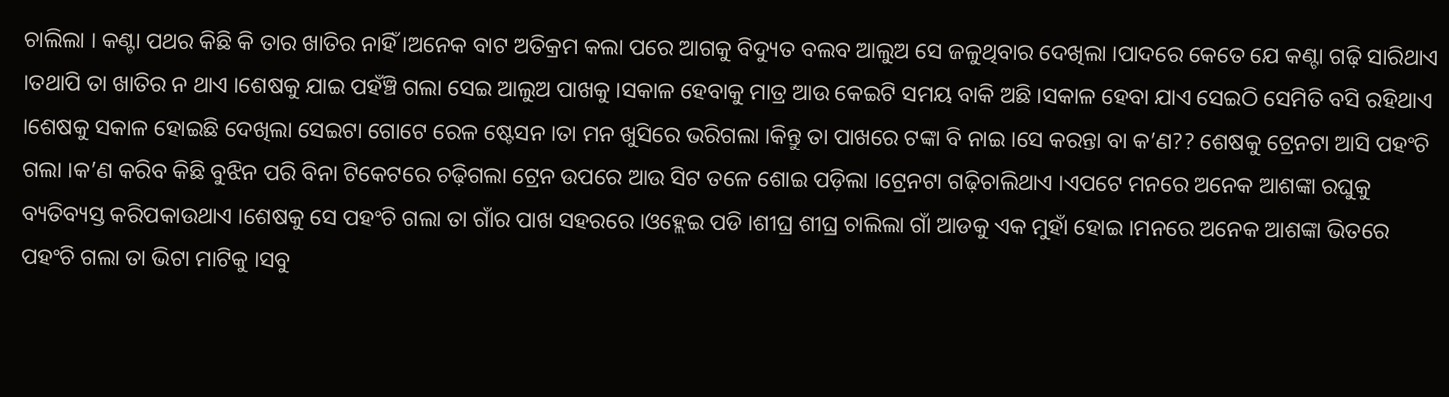ଚାଲିଲା । କଣ୍ଟା ପଥର କିଛି କି ତାର ଖାତିର ନାହିଁ ।ଅନେକ ବାଟ ଅତିକ୍ରମ କଲା ପରେ ଆଗକୁ ବିଦ୍ୟୁତ ବଲବ ଆଲୁଅ ସେ ଜଳୁଥିବାର ଦେଖିଲା ।ପାଦରେ କେତେ ଯେ କଣ୍ଟା ଗଢ଼ି ସାରିଥାଏ ।ତଥାପି ତା ଖାତିର ନ ଥାଏ ।ଶେଷକୁ ଯାଇ ପହଁଞ୍ଚି ଗଲା ସେଇ ଆଲୁଅ ପାଖକୁ ।ସକାଳ ହେବାକୁ ମାତ୍ର ଆଉ କେଇଟି ସମୟ ବାକି ଅଛି ।ସକାଳ ହେବା ଯାଏ ସେଇଠି ସେମିତି ବସି ରହିଥାଏ ।ଶେଷକୁ ସକାଳ ହୋଇଛି ଦେଖିଲା ସେଇଟା ଗୋଟେ ରେଳ ଷ୍ଟେସନ ।ତା ମନ ଖୁସିରେ ଭରିଗଲା ।କିନ୍ତୁ ତା ପାଖରେ ଟଙ୍କା ବି ନାଇ ।ସେ କରନ୍ତା ବା କ’ଣ?? ଶେଷକୁ ଟ୍ରେନଟା ଆସି ପହଂଚି ଗଲା ।କ’ଣ କରିବ କିଛି ବୁଝିନ ପରି ବିନା ଟିକେଟରେ ଚଢ଼ିଗଲା ଟ୍ରେନ ଉପରେ ଆଉ ସିଟ ତଳେ ଶୋଇ ପଡ଼ିଲା ।ଟ୍ରେନଟା ଗଢ଼ିଚାଲିଥାଏ ।ଏପଟେ ମନରେ ଅନେକ ଆଶଙ୍କା ରଘୁକୁ ବ୍ୟତିବ୍ୟସ୍ତ କରିପକାଉଥାଏ ।ଶେଷକୁ ସେ ପହଂଚି ଗଲା ତା ଗାଁର ପାଖ ସହରରେ ।ଓହ୍ଲେଇ ପଡି ।ଶୀଘ୍ର ଶୀଘ୍ର ଚାଲିଲା ଗାଁ ଆଡକୁ ଏକ ମୁହାଁ ହୋଇ ।ମନରେ ଅନେକ ଆଶଙ୍କା ଭିତରେ ପହଂଚି ଗଲା ତା ଭିଟା ମାଟିକୁ ।ସବୁ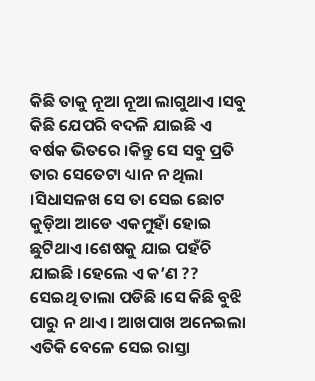କିଛି ତାକୁ ନୂଆ ନୂଆ ଲାଗୁଥାଏ ।ସବୁ କିଛି ଯେପରି ବଦଳି ଯାଇଛି ଏ ବର୍ଷକ ଭିତରେ ।କିନ୍ତୁ ସେ ସବୁ ପ୍ରତି ତାର ସେତେଟା ଧ୍ୟାନ ନ ଥିଲା ।ସିଧାସଳଖ ସେ ତା ସେଇ ଛୋଟ କୁଡ଼ିଆ ଆଡେ ଏକମୁହାଁ ହୋଇ ଛୁଟିଥାଏ ।ଶେଷକୁ ଯାଇ ପହଁଚି ଯାଇଛି ।ହେଲେ ଏ କ’ଣ ?? ସେଇଥି ତାଲା ପଡିଛି ।ସେ କିଛି ବୁଝି ପାରୁ ନ ଥାଏ । ଆଖପାଖ ଅନେଇଲା ଏତିକି ବେଳେ ସେଇ ରାସ୍ତା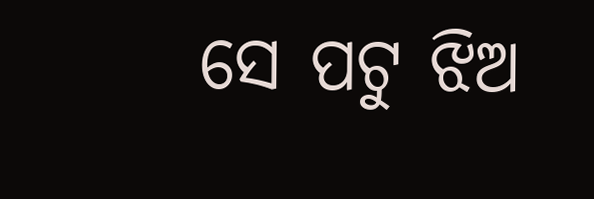ସେ ପଟୁ ଝିଅ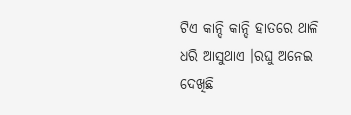ଟିଏ କାନ୍ଦି କାନ୍ଦି ହାତରେ ଥାଳି ଧରି ଆସୁଥାଏ ।ରଘୁ ଅନେଇ ଦେଖିଛି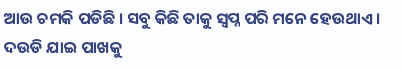ଆଉ ଚମକି ପଡିଛି । ସବୁ କିଛି ତାକୁ ସ୍ୱପ୍ନ ପରି ମନେ ହେଉଥାଏ । ଦଉଡି ଯାଇ ପାଖକୁ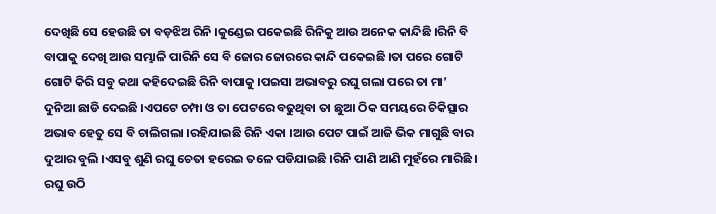ଦେଖିଛି ସେ ହେଉଛି ତା ବଡ଼ଝିଅ ରିନି ।କୁଣ୍ଡେଇ ପକେଇଛି ରିନିକୁ ଆଉ ଅନେକ କାନ୍ଦିଛି ।ରିନି ବି ବାପାକୁ ଦେଖି ଆଉ ସମ୍ଭାଳି ପାରିନି ସେ ବି ଜୋର ଜୋରରେ କାନ୍ଦି ପକେଇଛି ।ତା ପରେ ଗୋଟି ଗୋଟି କିରି ସବୁ କଥା କହିଦେଇଛି ରିନି ବାପାକୁ ।ପଇସା ଅଭାବରୁ ରଘୁ ଗଲା ପରେ ତା ମା’ ଦୁନିଆ ଛାଡି ଦେଇଛି ।ଏପଟେ ଚମ୍ପା ଓ ତା ପେଟରେ ବଢୁଥିବା ତା ଛୁଆ ଠିକ ସମୟରେ ଚିକିତ୍ସାର ଅଭାବ ହେତୁ ସେ ବି ଚାଲିଗଲା ।ରହିଯାଇଛି ରିନି ଏକା ।ଆଉ ପେଟ ପାଇଁ ଆଜି ଭିକ ମାଗୁଛି ବାର ଦୁଆର ବୁଲି ।ଏସବୁ ଶୁଣି ରଘୁ ଚେତା ହରେଇ ତଳେ ପଡିଯାଇଛି ।ରିନି ପାଣି ଆଣି ମୁହଁରେ ମାରିଛି । ରଘୁ ଉଠି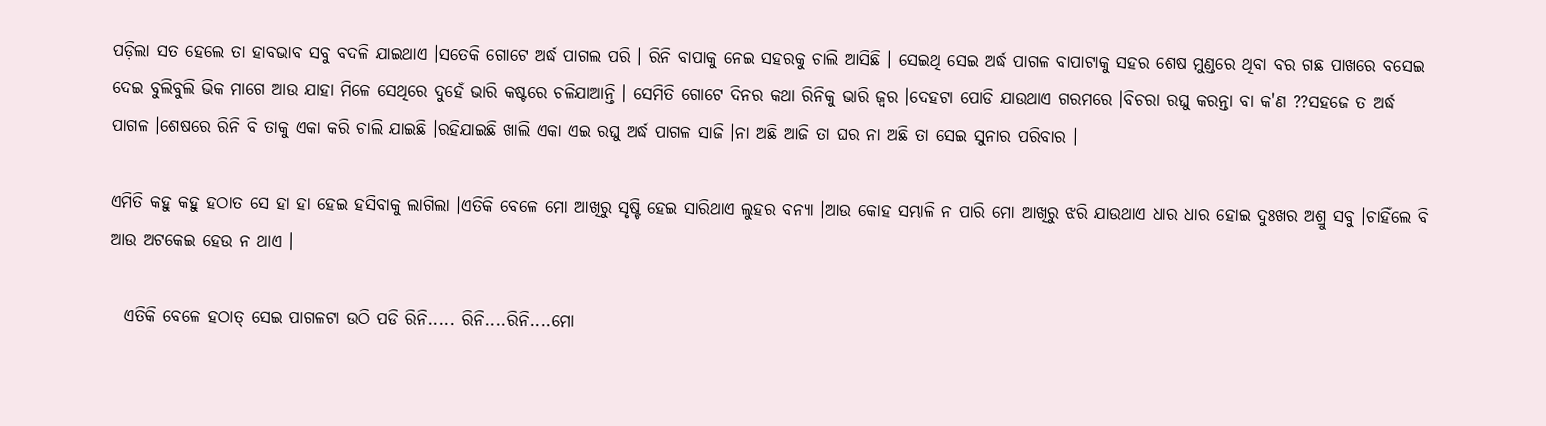ପଡ଼ିଲା ସତ ହେଲେ ତା ହାବଭାବ ସବୁ ବଦଳି ଯାଇଥାଏ ।ସତେକି ଗୋଟେ ଅର୍ଦ୍ଧ ପାଗଲ ପରି । ରିନି ବାପାକୁ ନେଇ ସହରକୁ ଚାଲି ଆସିଛି । ସେଇଥି ସେଇ ଅର୍ଦ୍ଧ ପାଗଳ ବାପାଟାକୁ ସହର ଶେଷ ମୁଣ୍ଡରେ ଥିବା ବର ଗଛ ପାଖରେ ବସେଇ ଦେଇ ବୁଲିବୁଲି ଭିକ ମାଗେ ଆଉ ଯାହା ମିଳେ ସେଥିରେ ଦୁହେଁ ଭାରି କଷ୍ଟରେ ଚଳିଯାଆନ୍ତି । ସେମିତି ଗୋଟେ ଦିନର କଥା ରିନିକୁ ଭାରି ଜ୍ୱର ।ଦେହଟା ପୋଡି ଯାଉଥାଏ ଗରମରେ ।ବିଚରା ରଘୁ କରନ୍ତା ବା କ'ଣ ??ସହଜେ ତ ଅର୍ଦ୍ଧ ପାଗଳ ।ଶେଷରେ ରିନି ବି ତାକୁ ଏକା କରି ଚାଲି ଯାଇଛି ।ରହିଯାଇଛି ଖାଲି ଏକା ଏଇ ରଘୁ ଅର୍ଦ୍ଧ ପାଗଳ ସାଜି ।ନା ଅଛି ଆଜି ତା ଘର ନା ଅଛି ତା ସେଇ ସୁନାର ପରିବାର ।

ଏମିତି କହୁ କହୁ ହଠାତ ସେ ହା ହା ହେଇ ହସିବାକୁ ଲାଗିଲା ।ଏତିକି ବେଳେ ମୋ ଆଖିରୁ ସୃଷ୍ଟି ହେଇ ସାରିଥାଏ ଲୁହର ବନ୍ୟା ।ଆଉ କୋହ ସମ୍ଭାଳି ନ ପାରି ମୋ ଆଖିରୁ ଝରି ଯାଉଥାଏ ଧାର ଧାର ହୋଇ ଦୁଃଖର ଅଶ୍ରୁ ସବୁ ।ଚାହିଁଲେ ବି ଆଉ ଅଟକେଇ ହେଉ ନ ଥାଏ ।

  ଏତିକି ବେଳେ ହଠାତ୍ ସେଇ ପାଗଳଟା ଉଠି ପଡି ରିନି..... ରିନି....ରିନି....ମୋ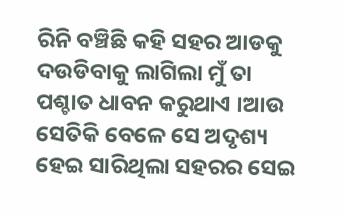ରିନି ବଞ୍ଚିଛି କହି ସହର ଆଡକୁ ଦଉଡିବାକୁ ଲାଗିଲା ମୁଁ ତା ପଶ୍ଚାତ ଧାବନ କରୁଥାଏ ।ଆଉ ସେତିକି ବେଳେ ସେ ଅଦୃଶ୍ୟ ହେଇ ସାରିଥିଲା ସହରର ସେଇ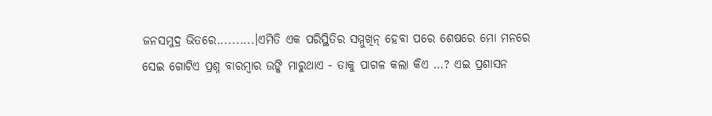ଜନସମୁଦ୍ର ଭିତରେ..........।ଏମିତି ଏକ ପରିସ୍ଥିତିର ସମ୍ମୁଖିନ୍ ହେବା ପରେ ଶେଷରେ ମୋ ମନରେ ସେଇ ଗୋଟିଏ ପ୍ରଶ୍ନ ବାରମ୍ବାର ଉଙ୍କି ମାରୁଥାଏ - ତାକୁ ପାଗଳ କଲା କିଏ …? ଏଇ ପ୍ରଶାସନ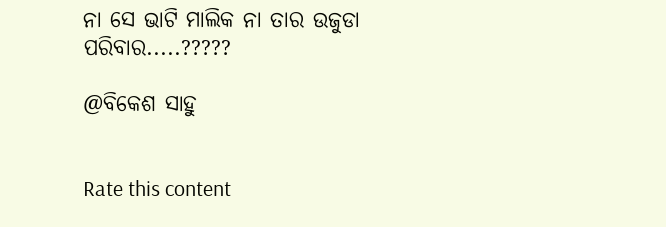ନା ସେ ଭାଟି ମାଲିକ ନା ତାର ଉଜୁଡା ପରିବାର.....?????

@ବିକେଶ ସାହୁ


Rate this content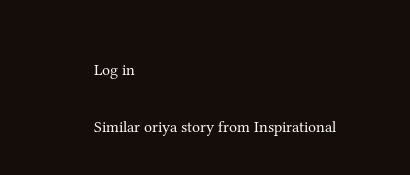Log in

Similar oriya story from Inspirational